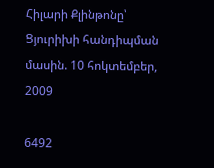Հիլարի Քլինթոնը՝ Ցյուրիխի հանդիպման մասին. 10 հոկտեմբեր, 2009

6492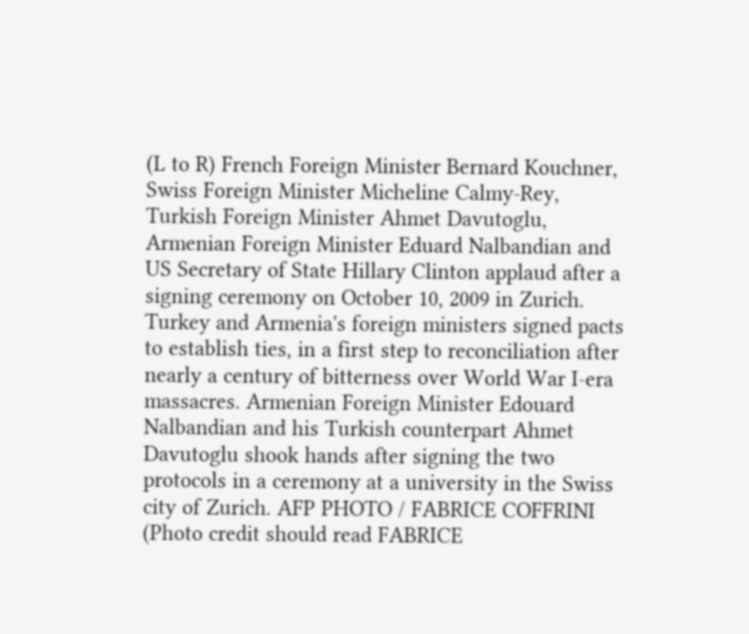(L to R) French Foreign Minister Bernard Kouchner, Swiss Foreign Minister Micheline Calmy-Rey, Turkish Foreign Minister Ahmet Davutoglu, Armenian Foreign Minister Eduard Nalbandian and US Secretary of State Hillary Clinton applaud after a signing ceremony on October 10, 2009 in Zurich. Turkey and Armenia's foreign ministers signed pacts to establish ties, in a first step to reconciliation after nearly a century of bitterness over World War I-era massacres. Armenian Foreign Minister Edouard Nalbandian and his Turkish counterpart Ahmet Davutoglu shook hands after signing the two protocols in a ceremony at a university in the Swiss city of Zurich. AFP PHOTO / FABRICE COFFRINI (Photo credit should read FABRICE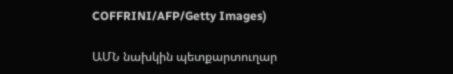COFFRINI/AFP/Getty Images)

ԱՄՆ նախկին պետքարտուղար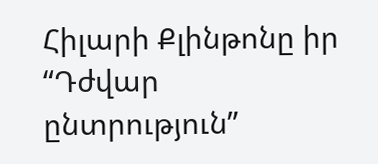Հիլարի Քլինթոնը իր “Դժվար ընտրություն”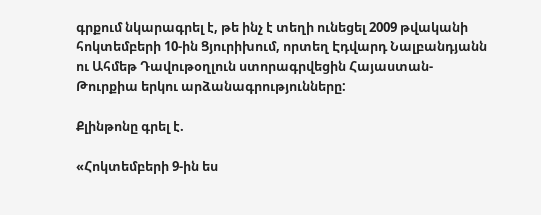գրքում նկարագրել է, թե ինչ է տեղի ունեցել 2009 թվականի հոկտեմբերի 10-ին Ցյուրիխում, որտեղ Էդվարդ Նալբանդյանն ու Ահմեթ Դավութօղլուն ստորագրվեցին Հայաստան-Թուրքիա երկու արձանագրությունները:

Քլինթոնը գրել է.

«Հոկտեմբերի 9-ին ես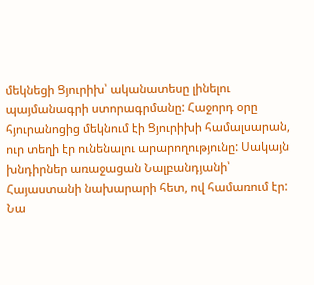մեկնեցի Ցյուրիխ՝ ականատեսը լինելու պայմանագրի ստորագրմանը: Հաջորդ օրը հյուրանոցից մեկնում էի Ցյուրիխի համալսարան, ուր տեղի էր ունենալու արարողությունը: Սակայն խնդիրներ առաջացան Նալբանդյանի՝ Հայաստանի նախարարի հետ, ով համառում էր: Նա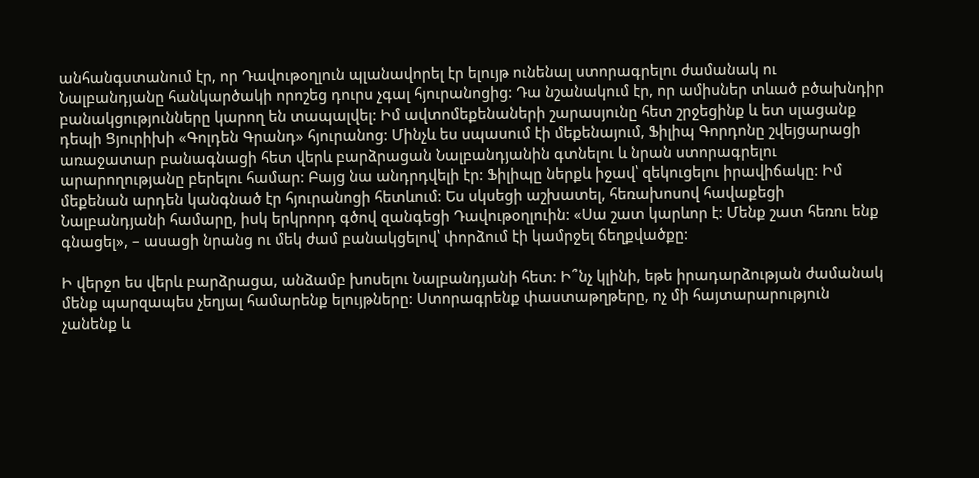անհանգստանում էր, որ Դավութօղլուն պլանավորել էր ելույթ ունենալ ստորագրելու ժամանակ ու Նալբանդյանը հանկարծակի որոշեց դուրս չգալ հյուրանոցից: Դա նշանակում էր, որ ամիսներ տևած բծախնդիր բանակցությունները կարող են տապալվել: Իմ ավտոմեքենաների շարասյունը հետ շրջեցինք և ետ սլացանք դեպի Ցյուրիխի «Գոլդեն Գրանդ» հյուրանոց: Մինչև ես սպասում էի մեքենայում, Ֆիլիպ Գորդոնը շվեյցարացի առաջատար բանագնացի հետ վերև բարձրացան Նալբանդյանին գտնելու և նրան ստորագրելու արարողությանը բերելու համար: Բայց նա անդրդվելի էր: Ֆիլիպը ներքև իջավ՝ զեկուցելու իրավիճակը: Իմ մեքենան արդեն կանգնած էր հյուրանոցի հետևում: Ես սկսեցի աշխատել, հեռախոսով հավաքեցի Նալբանդյանի համարը, իսկ երկրորդ գծով զանգեցի Դավութօղլուին: «Սա շատ կարևոր է: Մենք շատ հեռու ենք գնացել», – ասացի նրանց ու մեկ ժամ բանակցելով՝ փորձում էի կամրջել ճեղքվածքը:

Ի վերջո ես վերև բարձրացա, անձամբ խոսելու Նալբանդյանի հետ: Ի՞նչ կլինի, եթե իրադարձության ժամանակ մենք պարզապես չեղյալ համարենք ելույթները: Ստորագրենք փաստաթղթերը, ոչ մի հայտարարություն չանենք և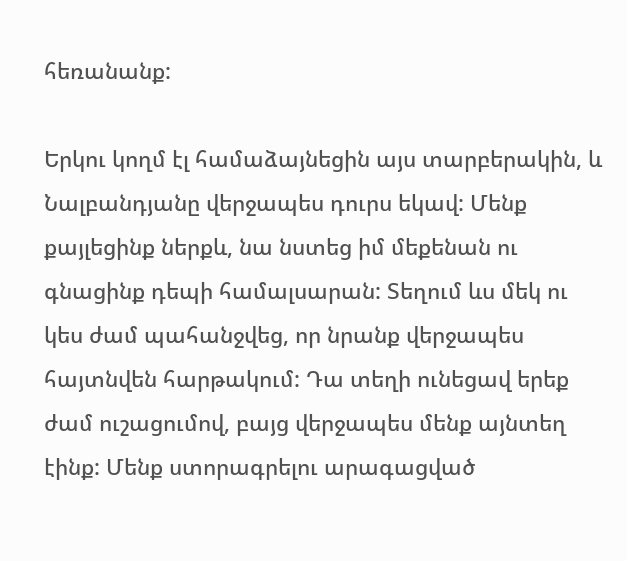հեռանանք:

Երկու կողմ էլ համաձայնեցին այս տարբերակին, և Նալբանդյանը վերջապես դուրս եկավ: Մենք քայլեցինք ներքև, նա նստեց իմ մեքենան ու գնացինք դեպի համալսարան: Տեղում ևս մեկ ու կես ժամ պահանջվեց, որ նրանք վերջապես հայտնվեն հարթակում: Դա տեղի ունեցավ երեք ժամ ուշացումով, բայց վերջապես մենք այնտեղ էինք: Մենք ստորագրելու արագացված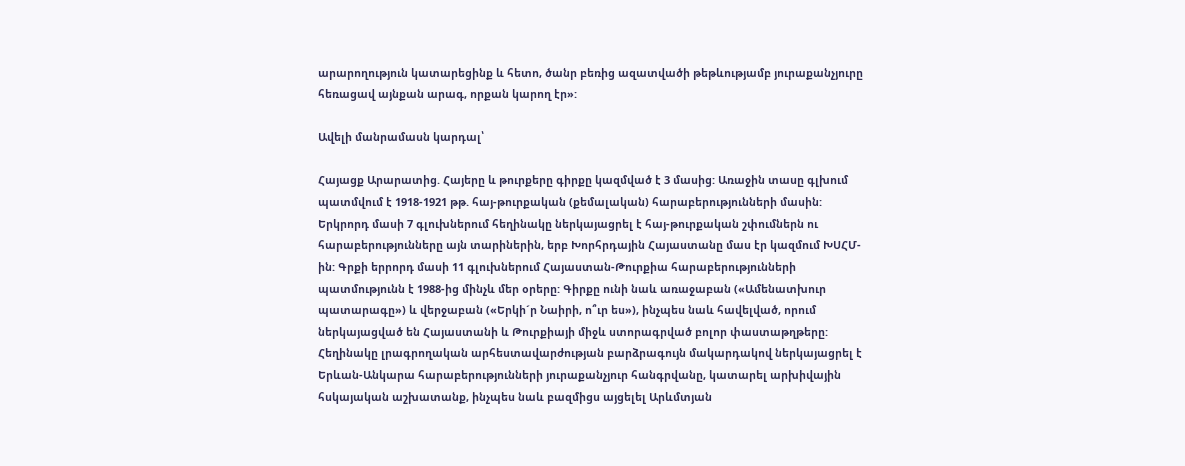արարողություն կատարեցինք և հետո, ծանր բեռից ազատվածի թեթևությամբ յուրաքանչյուրը հեռացավ այնքան արագ, որքան կարող էր»:

Ավելի մանրամասն կարդալ՝

Հայացք Արարատից. Հայերը և թուրքերը գիրքը կազմված է 3 մասից: Առաջին տասը գլխում պատմվում է 1918-1921 թթ. հայ-թուրքական (քեմալական) հարաբերությունների մասին: Երկրորդ մասի 7 գլուխներում հեղինակը ներկայացրել է հայ-թուրքական շփումներն ու հարաբերությունները այն տարիներին, երբ Խորհրդային Հայաստանը մաս էր կազմում ԽՍՀՄ-ին: Գրքի երրորդ մասի 11 գլուխներում Հայաստան-Թուրքիա հարաբերությունների պատմությունն է 1988-ից մինչև մեր օրերը: Գիրքը ունի նաև առաջաբան («Ամենատխուր պատարագը») և վերջաբան («Երկի´ր Նաիրի, ո՞ւր ես»), ինչպես նաև հավելված, որում ներկայացված են Հայաստանի և Թուրքիայի միջև ստորագրված բոլոր փաստաթղթերը: Հեղինակը լրագրողական արհեստավարժության բարձրագույն մակարդակով ներկայացրել է Երևան-Անկարա հարաբերությունների յուրաքանչյուր հանգրվանը, կատարել արխիվային հսկայական աշխատանք, ինչպես նաև բազմիցս այցելել Արևմտյան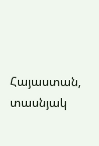Հայաստան, տասնյակ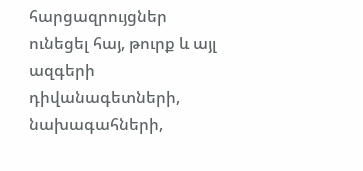հարցազրույցներ ունեցել հայ, թուրք և այլ ազգերի դիվանագետների, նախագահների,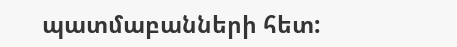պատմաբանների հետ: